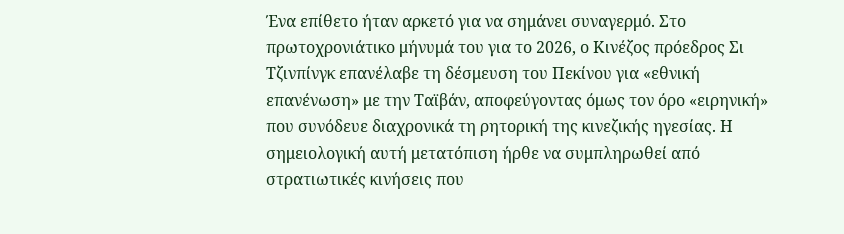Ένα επίθετο ήταν αρκετό για να σημάνει συναγερμό. Στο πρωτοχρονιάτικο μήνυμά του για το 2026, ο Κινέζος πρόεδρος Σι Τζινπίνγκ επανέλαβε τη δέσμευση του Πεκίνου για «εθνική επανένωση» με την Ταϊβάν, αποφεύγοντας όμως τον όρο «ειρηνική» που συνόδευε διαχρονικά τη ρητορική της κινεζικής ηγεσίας. Η σημειολογική αυτή μετατόπιση ήρθε να συμπληρωθεί από στρατιωτικές κινήσεις που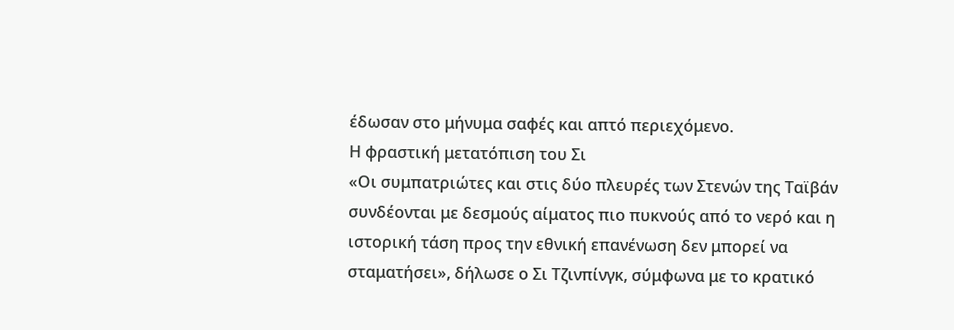έδωσαν στο μήνυμα σαφές και απτό περιεχόμενο.
Η φραστική μετατόπιση του Σι
«Οι συμπατριώτες και στις δύο πλευρές των Στενών της Ταϊβάν συνδέονται με δεσμούς αίματος πιο πυκνούς από το νερό και η ιστορική τάση προς την εθνική επανένωση δεν μπορεί να σταματήσει», δήλωσε ο Σι Τζινπίνγκ, σύμφωνα με το κρατικό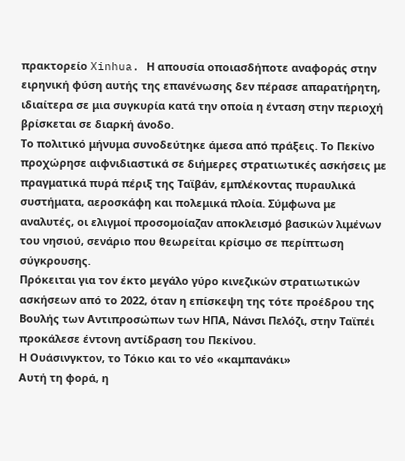πρακτορείο Xinhua. Η απουσία οποιασδήποτε αναφοράς στην ειρηνική φύση αυτής της επανένωσης δεν πέρασε απαρατήρητη, ιδιαίτερα σε μια συγκυρία κατά την οποία η ένταση στην περιοχή βρίσκεται σε διαρκή άνοδο.
Το πολιτικό μήνυμα συνοδεύτηκε άμεσα από πράξεις. Το Πεκίνο προχώρησε αιφνιδιαστικά σε διήμερες στρατιωτικές ασκήσεις με πραγματικά πυρά πέριξ της Ταϊβάν, εμπλέκοντας πυραυλικά συστήματα, αεροσκάφη και πολεμικά πλοία. Σύμφωνα με αναλυτές, οι ελιγμοί προσομοίαζαν αποκλεισμό βασικών λιμένων του νησιού, σενάριο που θεωρείται κρίσιμο σε περίπτωση σύγκρουσης.
Πρόκειται για τον έκτο μεγάλο γύρο κινεζικών στρατιωτικών ασκήσεων από το 2022, όταν η επίσκεψη της τότε προέδρου της Βουλής των Αντιπροσώπων των ΗΠΑ, Νάνσι Πελόζι, στην Ταϊπέι προκάλεσε έντονη αντίδραση του Πεκίνου.
Η Ουάσινγκτον, το Τόκιο και το νέο «καμπανάκι»
Αυτή τη φορά, η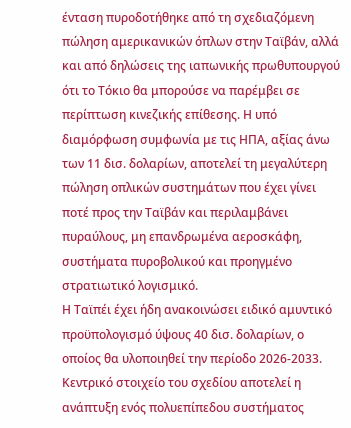ένταση πυροδοτήθηκε από τη σχεδιαζόμενη πώληση αμερικανικών όπλων στην Ταϊβάν, αλλά και από δηλώσεις της ιαπωνικής πρωθυπουργού ότι το Τόκιο θα μπορούσε να παρέμβει σε περίπτωση κινεζικής επίθεσης. Η υπό διαμόρφωση συμφωνία με τις ΗΠΑ, αξίας άνω των 11 δισ. δολαρίων, αποτελεί τη μεγαλύτερη πώληση οπλικών συστημάτων που έχει γίνει ποτέ προς την Ταϊβάν και περιλαμβάνει πυραύλους, μη επανδρωμένα αεροσκάφη, συστήματα πυροβολικού και προηγμένο στρατιωτικό λογισμικό.
Η Ταϊπέι έχει ήδη ανακοινώσει ειδικό αμυντικό προϋπολογισμό ύψους 40 δισ. δολαρίων, ο οποίος θα υλοποιηθεί την περίοδο 2026-2033. Κεντρικό στοιχείο του σχεδίου αποτελεί η ανάπτυξη ενός πολυεπίπεδου συστήματος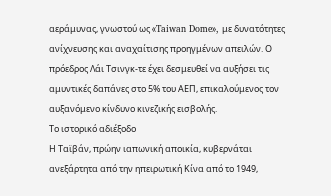αεράμυνας, γνωστού ως «Taiwan Dome», με δυνατότητες ανίχνευσης και αναχαίτισης προηγμένων απειλών. Ο πρόεδρος Λάι Τσινγκ-τε έχει δεσμευθεί να αυξήσει τις αμυντικές δαπάνες στο 5% του ΑΕΠ, επικαλούμενος τον αυξανόμενο κίνδυνο κινεζικής εισβολής.
Το ιστορικό αδιέξοδο
Η Ταϊβάν, πρώην ιαπωνική αποικία, κυβερνάται ανεξάρτητα από την ηπειρωτική Κίνα από το 1949,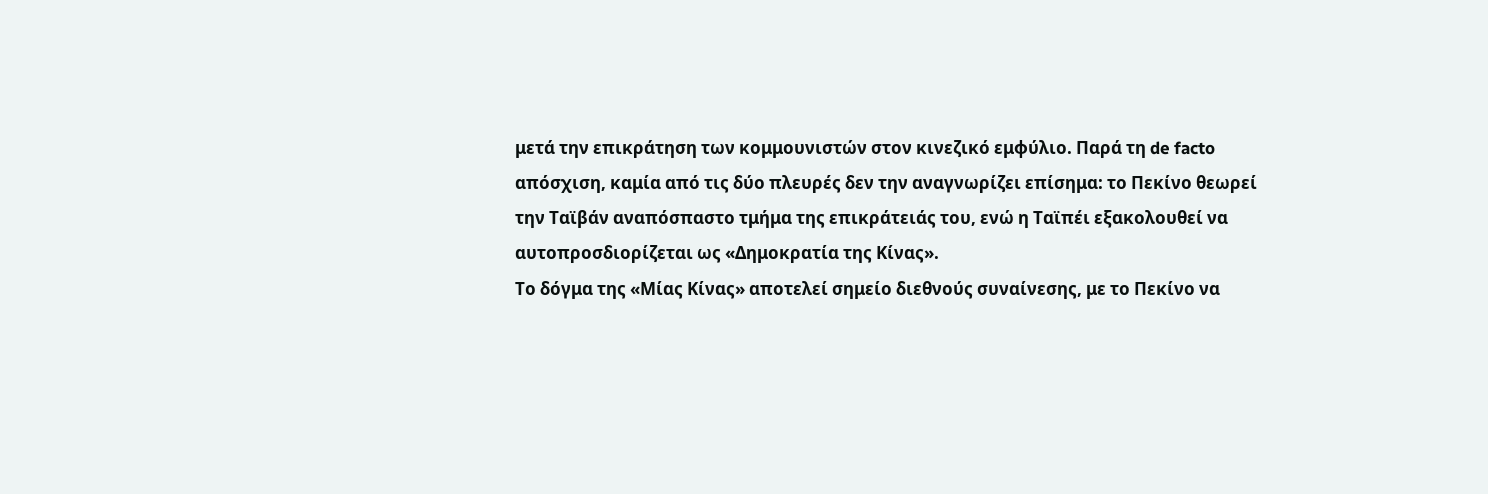μετά την επικράτηση των κομμουνιστών στον κινεζικό εμφύλιο. Παρά τη de facto απόσχιση, καμία από τις δύο πλευρές δεν την αναγνωρίζει επίσημα: το Πεκίνο θεωρεί την Ταϊβάν αναπόσπαστο τμήμα της επικράτειάς του, ενώ η Ταϊπέι εξακολουθεί να αυτοπροσδιορίζεται ως «Δημοκρατία της Κίνας».
Το δόγμα της «Μίας Κίνας» αποτελεί σημείο διεθνούς συναίνεσης, με το Πεκίνο να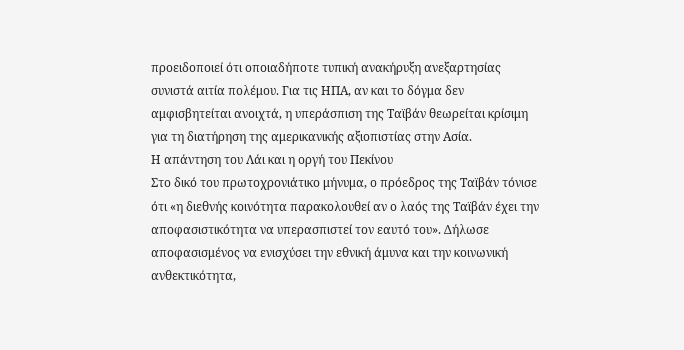προειδοποιεί ότι οποιαδήποτε τυπική ανακήρυξη ανεξαρτησίας συνιστά αιτία πολέμου. Για τις ΗΠΑ, αν και το δόγμα δεν αμφισβητείται ανοιχτά, η υπεράσπιση της Ταϊβάν θεωρείται κρίσιμη για τη διατήρηση της αμερικανικής αξιοπιστίας στην Ασία.
Η απάντηση του Λάι και η οργή του Πεκίνου
Στο δικό του πρωτοχρονιάτικο μήνυμα, ο πρόεδρος της Ταϊβάν τόνισε ότι «η διεθνής κοινότητα παρακολουθεί αν ο λαός της Ταϊβάν έχει την αποφασιστικότητα να υπερασπιστεί τον εαυτό του». Δήλωσε αποφασισμένος να ενισχύσει την εθνική άμυνα και την κοινωνική ανθεκτικότητα,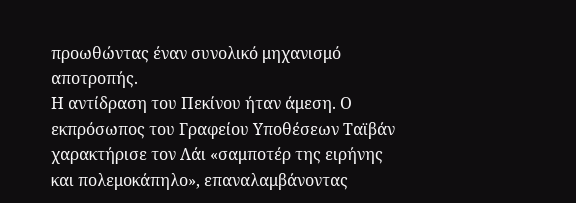προωθώντας έναν συνολικό μηχανισμό αποτροπής.
Η αντίδραση του Πεκίνου ήταν άμεση. Ο εκπρόσωπος του Γραφείου Υποθέσεων Ταϊβάν χαρακτήρισε τον Λάι «σαμποτέρ της ειρήνης και πολεμοκάπηλο», επαναλαμβάνοντας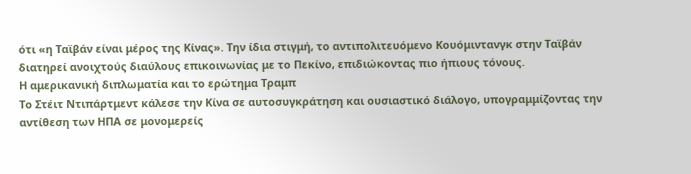ότι «η Ταϊβάν είναι μέρος της Κίνας». Την ίδια στιγμή, το αντιπολιτευόμενο Κουόμιντανγκ στην Ταϊβάν διατηρεί ανοιχτούς διαύλους επικοινωνίας με το Πεκίνο, επιδιώκοντας πιο ήπιους τόνους.
Η αμερικανική διπλωματία και το ερώτημα Τραμπ
Το Στέιτ Ντιπάρτμεντ κάλεσε την Κίνα σε αυτοσυγκράτηση και ουσιαστικό διάλογο, υπογραμμίζοντας την αντίθεση των ΗΠΑ σε μονομερείς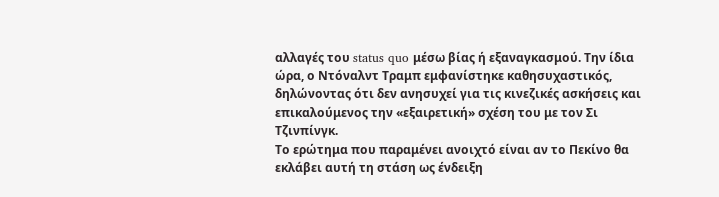αλλαγές του status quo μέσω βίας ή εξαναγκασμού. Την ίδια ώρα, ο Ντόναλντ Τραμπ εμφανίστηκε καθησυχαστικός, δηλώνοντας ότι δεν ανησυχεί για τις κινεζικές ασκήσεις και επικαλούμενος την «εξαιρετική» σχέση του με τον Σι Τζινπίνγκ.
Το ερώτημα που παραμένει ανοιχτό είναι αν το Πεκίνο θα εκλάβει αυτή τη στάση ως ένδειξη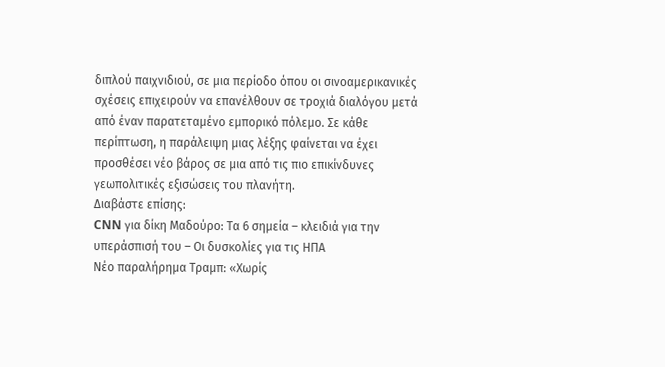διπλού παιχνιδιού, σε μια περίοδο όπου οι σινοαμερικανικές σχέσεις επιχειρούν να επανέλθουν σε τροχιά διαλόγου μετά από έναν παρατεταμένο εμπορικό πόλεμο. Σε κάθε περίπτωση, η παράλειψη μιας λέξης φαίνεται να έχει προσθέσει νέο βάρος σε μια από τις πιο επικίνδυνες γεωπολιτικές εξισώσεις του πλανήτη.
Διαβάστε επίσης:
CNN για δίκη Μαδούρο: Τα 6 σημεία – κλειδιά για την υπεράσπισή του – Οι δυσκολίες για τις ΗΠΑ
Νέο παραλήρημα Τραμπ: «Χωρίς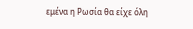εμένα η Ρωσία θα είχε όλη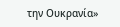την Ουκρανία»